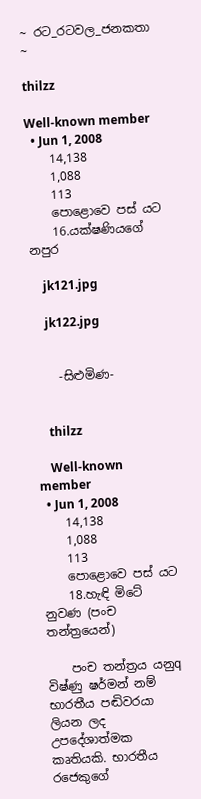~ රට_රටවල_ජනකතා ~

thilzz

Well-known member
  • Jun 1, 2008
    14,138
    1,088
    113
    පොළොවෙ පස් යට
    16.යක්ෂණියගේ නපුර

    jk121.jpg

    jk122.jpg


    -සිළුමිණ-


    thilzz

    Well-known member
  • Jun 1, 2008
    14,138
    1,088
    113
    පොළොවෙ පස් යට
    18.හැඳි මිටේ නුවණ (පංච තන්ත්‍රයෙන්)

    පංච තන්ත්‍රය යනුq විෂ්ණු ෂර්මන් නම් භාරතීය පඬිවරයා ලියන ලද උපදේශාත්මක කෘතියකි. භාරතීය රජෙකුගේ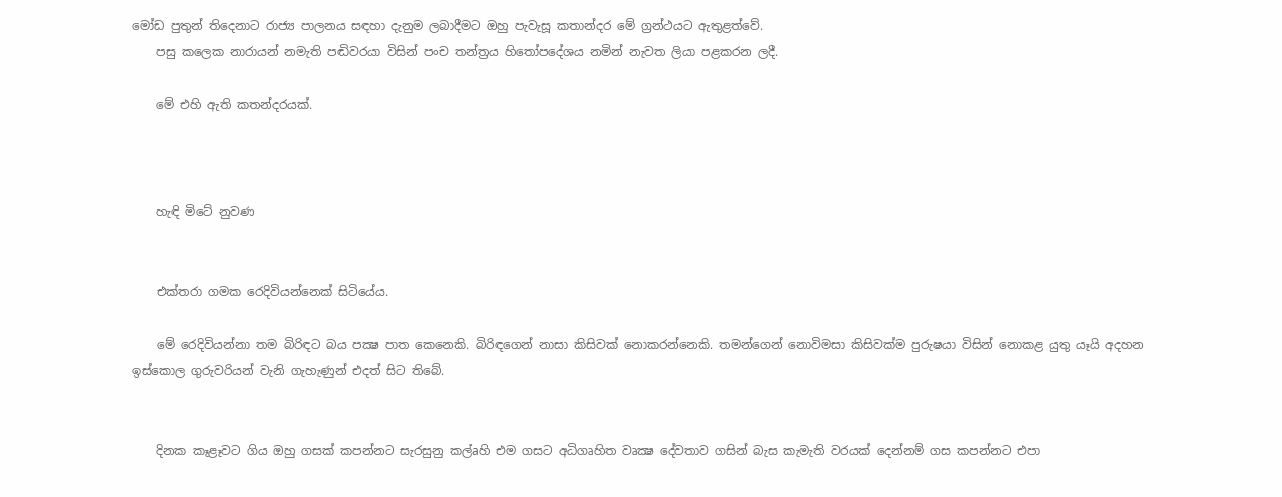මෝඩ පුතුන් තිදෙනාට රාජ්‍ය පාලනය සඳහා දැනුම ලබාදීමට ඔහු පැවැසූ කතාන්දර මේ ග්‍රන්ථයට ඇතුළත්වේ.
    පසු කලෙක නාරායන් නමැති පඬිවරයා විසින් පංච තන්ත්‍රය හිතෝපදේශය නමින් නැවත ලියා පළකරන ලදී.

    මේ එහි ඇති කතන්දරයක්.



    හැඳි මිටේ නුවණ


    එක්‌තරා ගමක රෙදිවියන්නෙක්‌ සිටියේය.

    මේ රෙදිවියන්නා තම බිරිඳට බය පක්‍ෂ පාත කෙනෙකි. බිරිඳගෙන් නාසා කිසිවක්‌ නොකරන්නෙකි. තමන්ගෙන් නොවිමසා කිසිවක්‌ම පුරුෂයා විසින් නොකළ යුතු යෑයි අදහන ඉස්‌කොල ගුරුවරියන් වැනි ගැහැණුන් එදත් සිට තිබේ.


    දිනක කෑළෑවට ගිය ඔහු ගසක්‌ කපන්නට සැරසුනු කල්aහි එම ගසට අධිගෘහිත වෘක්‍ෂ දේවතාව ගසින් බැස කැමැති වරයක්‌ දෙන්නම් ගස කපන්නට එපා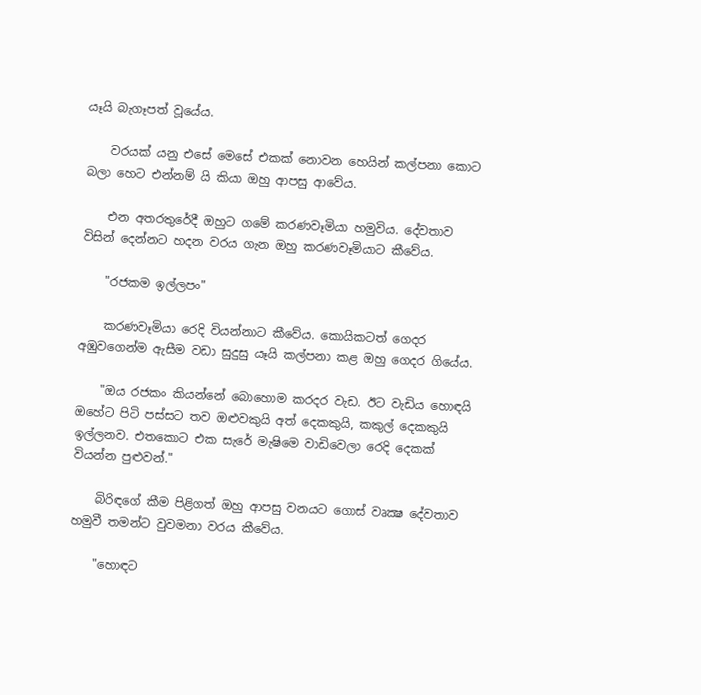යෑයි බැගෑපත් වූයේය.

    වරයක්‌ යනු එසේ මෙසේ එකක්‌ නොවන හෙයින් කල්පනා කොට බලා හෙට එන්නම් යි කියා ඔහු ආපසු ආවේය.

    එන අතරතුරේදී ඔහුට ගමේ කරණවෑමියා හමුවිය. දේවතාව විසින් දෙන්නට හදන වරය ගැන ඔහු කරණවෑමියාට කීවේය.

    "රජකම ඉල්ලපං"

    කරණවෑමියා රෙදි වියන්නාට කීවේය. කොයිකටත් ගෙදර අඹුවගෙන්ම ඇසීම වඩා සුදුසු යෑයි කල්පනා කළ ඔහු ගෙදර ගියේය.

    "ඔය රජකං කියන්නේ බොහොම කරදර වැඩ. ඊට වැඩිය හොඳයි ඔහේට පිටි පස්‌සට තව ඔළුවකුයි අත් දෙකකුයි, කකුල් දෙකකුයි ඉල්ලනව. එතකොට එක සැරේ මැෂිමෙ වාඩිවෙලා රෙදි දෙකක්‌ වියන්න පුළුවන්."

    බිරිඳගේ කීම පිළිගත් ඔහු ආපසු වනයට ගොස්‌ වෘක්‍ෂ දේවතාව හමුවී තමන්ට වුවමනා වරය කීවේය.

    "හොඳට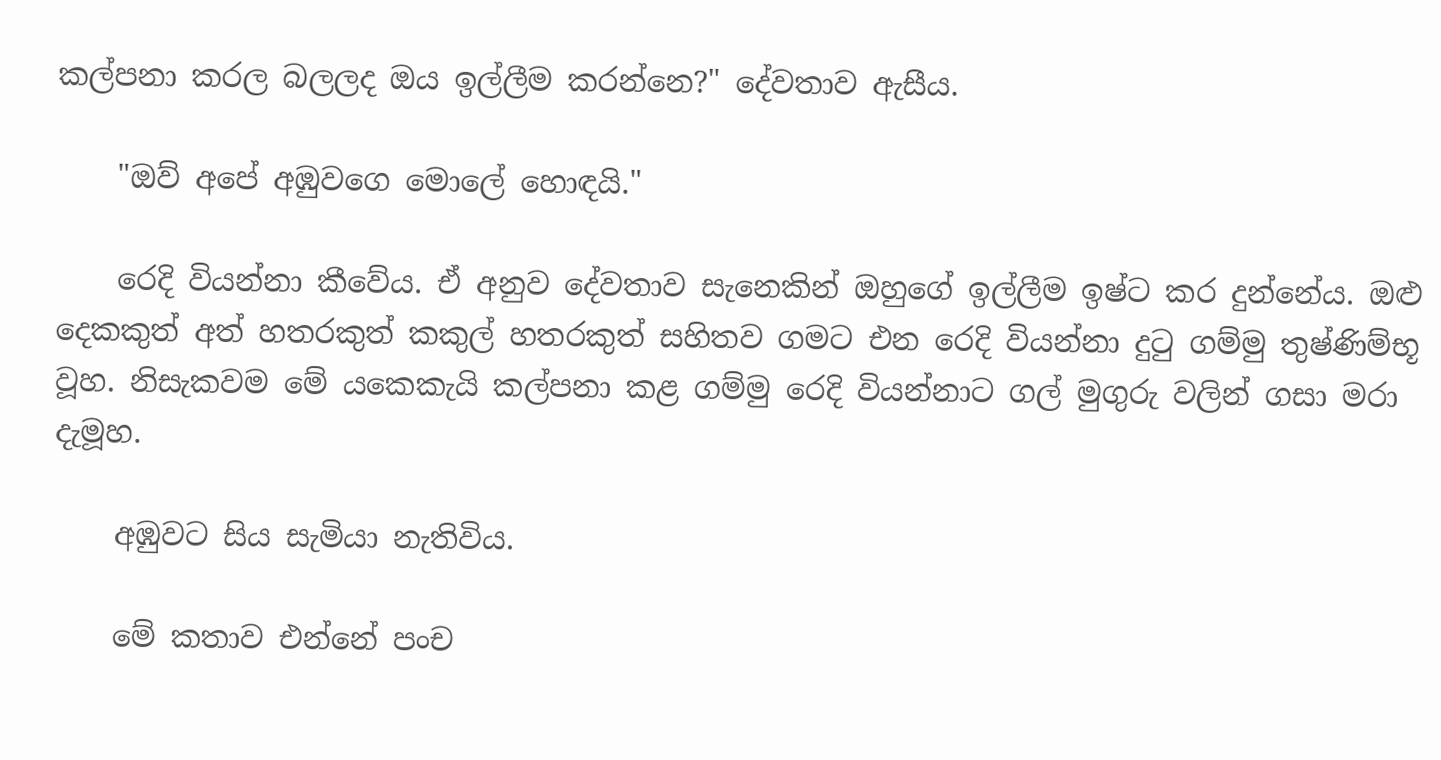කල්පනා කරල බලලද ඔය ඉල්ලීම කරන්නෙ?" දේවතාව ඇසීය.

    "ඔව් අපේ අඹුවගෙ මොලේ හොඳයි."

    රෙදි වියන්නා කීවේය. ඒ අනුව දේවතාව සැනෙකින් ඔහුගේ ඉල්ලීම ඉෂ්ට කර දුන්නේය. ඔළු දෙකකුත් අත් හතරකුත් කකුල් හතරකුත් සහිතව ගමට එන රෙදි වියන්නා දුටු ගම්මු තුෂ්ණිම්භූ වූහ. නිසැකවම මේ යකෙකැයි කල්පනා කළ ගම්මු රෙදි වියන්නාට ගල් මුගුරු වලින් ගසා මරා දැමූහ.

    අඹුවට සිය සැමියා නැතිවිය.

    මේ කතාව එන්නේ පංච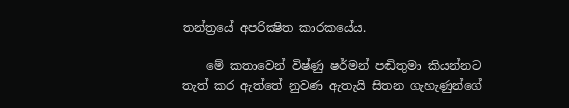තන්ත්‍රයේ අපරික්‍ෂිත කාරකයේය.

    මේ කතාවෙන් විෂ්ණු ෂර්මන් පඬිතුමා කියන්නට තැත් කර ඇත්තේ නුවණ ඇතැයි සිතන ගැහැණුන්ගේ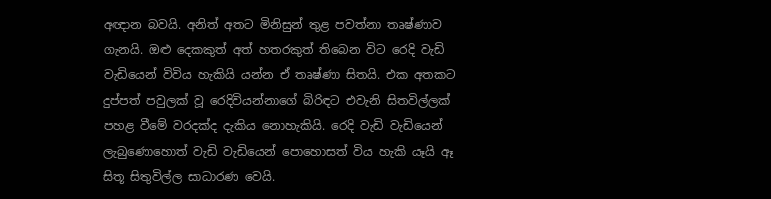අඥාන බවයි. අනිත් අතට මිනිසුන් තුළ පවත්නා තෘෂ්ණාව ගැනයි. ඔළු දෙකකුත් අත් හතරකුත් තිබෙන විට රෙදි වැඩි වැඩියෙන් විවිය හැකියි යන්න ඒ තෘෂ්ණා සිතයි. එක අතකට දුප්පත් පවුලක්‌ වූ රෙදිවියන්නාගේ බිරිඳට එවැනි සිතවිල්ලක්‌ පහළ වීමේ වරදක්‌ද දැකිය නොහැකියි. රෙදි වැඩි වැඩියෙන් ලැබුණොහොත් වැඩි වැඩියෙන් පොහොසත් විය හැකි යෑයි ඈ සිතූ සිතුවිල්ල සාධාරණ වෙයි.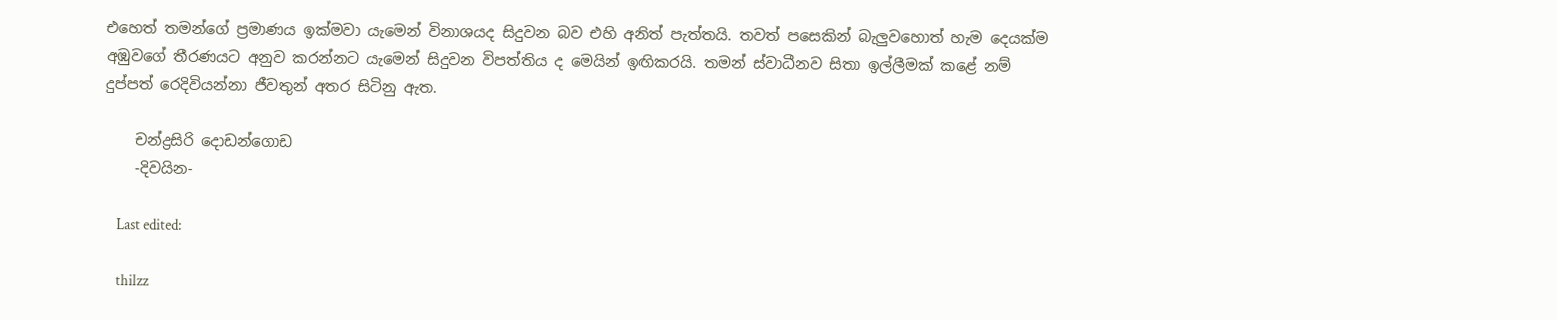එහෙත් තමන්ගේ ප්‍රමාණය ඉක්‌මවා යැමෙන් විනාශයද සිදුවන බව එහි අනිත් පැත්තයි. තවත් පසෙකින් බැලුවහොත් හැම දෙයක්‌ම අඹුවගේ තීරණයට අනුව කරන්නට යැමෙන් සිදුවන විපත්තිය ද මෙයින් ඉඟිකරයි. තමන් ස්‌වාධීනව සිතා ඉල්ලීමක්‌ කළේ නම් දුප්පත් රෙදිවියන්නා ජීවතුන් අතර සිටිනු ඇත.

    චන්ද්‍රසිරි දොඩන්ගොඩ
    -දිවයින-

    Last edited:

    thilzz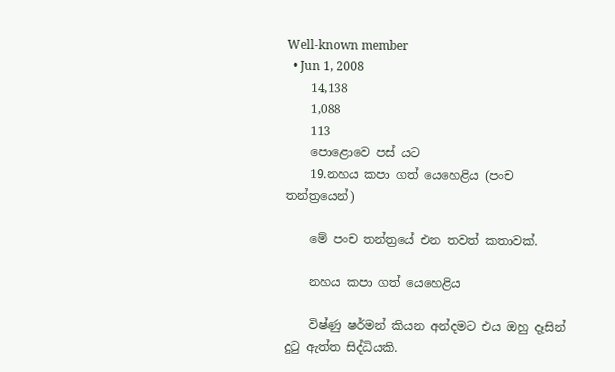Well-known member
  • Jun 1, 2008
    14,138
    1,088
    113
    පොළොවෙ පස් යට
    19.නහය කපා ගත් යෙහෙළිය (පංච තන්ත්‍රයෙන්)

    මේ පංච තන්ත්‍රයේ එන තවත් කතාවක්.

    නහය කපා ගත් යෙහෙළිය

    විෂ්ණු ෂර්මන් කියන අන්දමට එය ඔහු දෑසින් දුටු ඇත්ත සිද්ධියකි.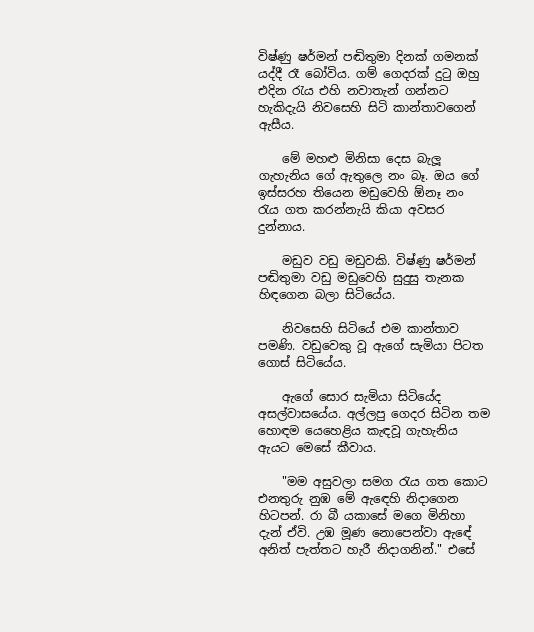විෂ්ණු ෂර්මන් පඬිතුමා දිනක්‌ ගමනක්‌ යද්දී රෑ බෝවිය. ගම් ගෙදරක්‌ දුටු ඔහු එදින රැය එහි නවාතැන් ගන්නට හැකිදැයි නිවසෙහි සිටි කාන්තාවගෙන් ඇසීය.

    මේ මහළු මිනිසා දෙස බැලූ ගැහැනිය ගේ ඇතුලෙ නං බෑ. ඔය ගේ ඉස්‌සරහ තියෙන මඩුවෙහි ඕනෑ නං රැය ගත කරන්නැයි කියා අවසර දුන්නාය.

    මඩුව වඩු මඩුවකි. විෂ්ණු ෂර්මන් පඬිතුමා වඩු මඩුවෙහි සුදුසු තැනක හිඳගෙන බලා සිටියේය.

    නිවසෙහි සිටියේ එම කාන්තාව පමණි. වඩුවෙකු වූ ඇගේ සැමියා පිටත ගොස්‌ සිටියේය.

    ඇගේ සොර සැමියා සිටියේද අසල්වාසයේය. අල්ලපු ගෙදර සිටින තම හොඳම යෙහෙළිය කැඳවූ ගැහැනිය ඇයට මෙසේ කීවාය.

    "මම අසුවලා සමග රැය ගත කොට එනතුරු නුඹ මේ ඇඳෙහි නිදාගෙන හිටපන්. රා බී යකාසේ මගෙ මිනිහා දැන් ඒවි. උඹ මූණ නොපෙන්වා ඇඳේ අනිත් පැත්තට හැරී නිදාගනින්." එසේ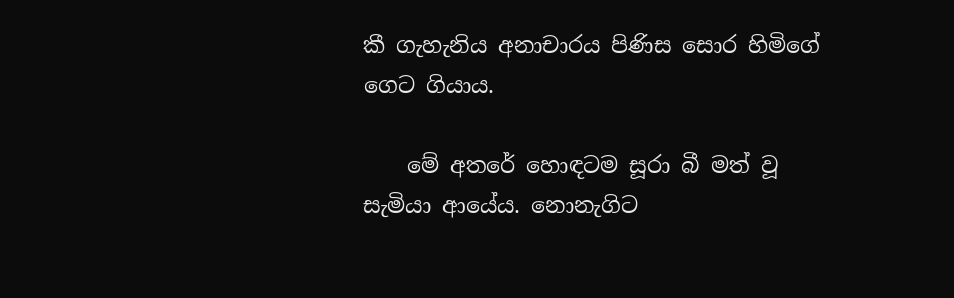කී ගැහැනිය අනාචාරය පිණිස සොර හිමිගේ ගෙට ගියාය.

    මේ අතරේ හොඳටම සූරා බී මත් වූ සැමියා ආයේය. නොනැගිට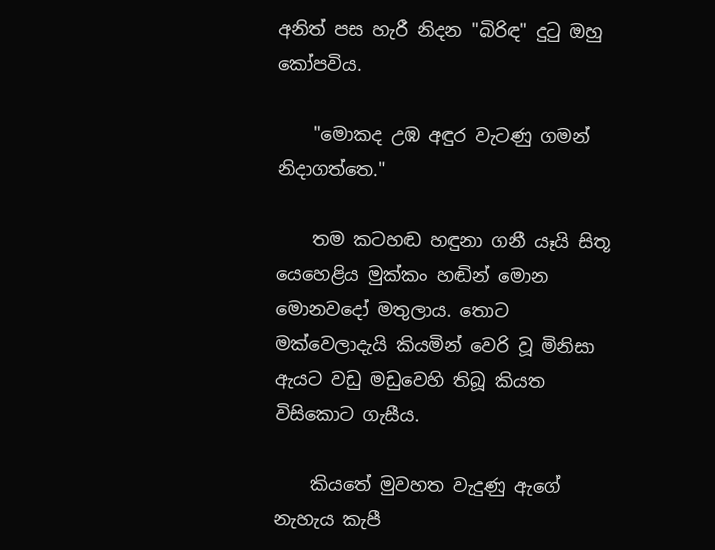අනිත් පස හැරී නිදන "බිරිඳ" දුටු ඔහු කෝපවිය.

    "මොකද උඹ අඳුර වැටණු ගමන් නිදාගත්තෙ."

    තම කටහඬ හඳුනා ගනී යෑයි සිතූ යෙහෙළිය මුක්‌කං හඬින් මොන මොනවදෝ මතුලාය. තොට මක්‌වෙලාදැයි කියමින් වෙරි වූ මිනිසා ඇයට වඩු මඩුවෙහි තිබූ කියත විසිකොට ගැසීය.

    කියතේ මුවහත වැදුණු ඇගේ නැහැය කැපී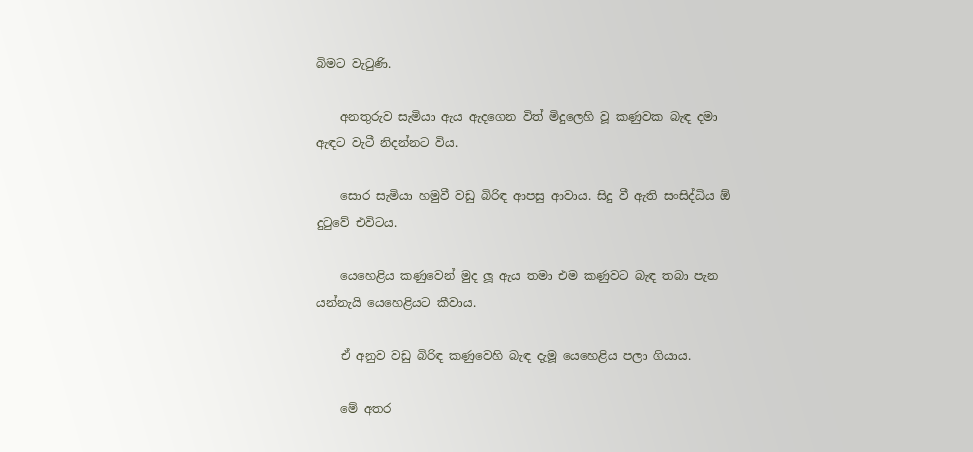බිමට වැටුණි.

    අනතුරුව සැමියා ඇය ඇදගෙන විත් මිදුලෙහි වූ කණුවක බැඳ දමා ඇඳට වැටී නිදන්නට විය.

    සොර සැමියා හමුවී වඩු බිරිඳ ආපසු ආවාය. සිදු වී ඇති සංසිද්ධිය ඕ දුටුවේ එවිටය.

    යෙහෙළිය කණුවෙන් මුද ලූ ඇය තමා එම කණුවට බැඳ තබා පැන යන්නැයි යෙහෙළියට කීවාය.

    ඒ අනුව වඩු බිරිඳ කණුවෙහි බැඳ දැමූ යෙහෙළිය පලා ගියාය.

    මේ අතර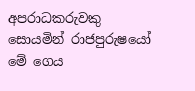අපරාධකරුවකු සොයමින් රාජපුරුෂයෝ මේ ගෙය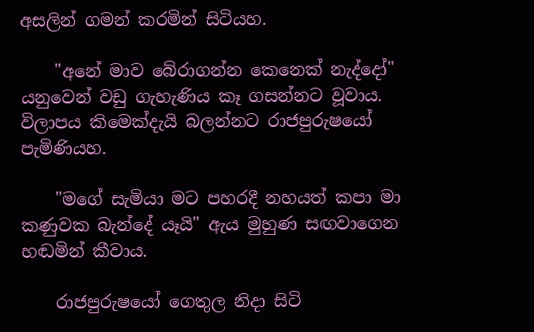අසලින් ගමන් කරමින් සිටියහ.

    "අනේ මාව බේරාගන්න කෙනෙක්‌ නැද්දෝ" යනුවෙන් වඩු ගැහැණිය කෑ ගසන්නට වූවාය. විලාපය කිමෙක්‌දැයි බලන්නට රාජපුරුෂයෝ පැමිණියහ.

    "මගේ සැමියා මට පහරදී නහයත් කපා මා කණුවක බැන්දේ යෑයි" ඇය මුහුණ සඟවාගෙන හඬමින් කීවාය.

    රාජපුරුෂයෝ ගෙතුල නිදා සිටි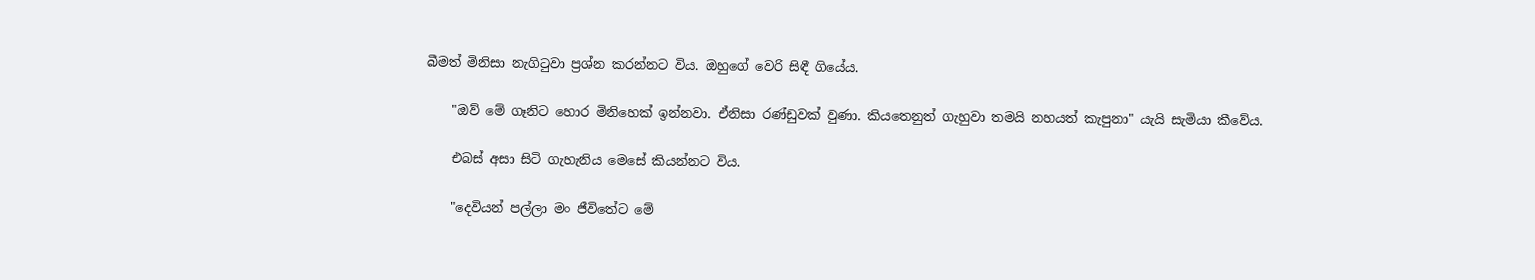බීමත් මිනිසා නැගිටුවා ප්‍රශ්න කරන්නට විය. ඔහුගේ වෙරි සිඳී ගියේය.

    "ඔව් මේ ගෑනිට හොර මිනිහෙක්‌ ඉන්නවා. ඒනිසා රණ්‌ඩුවක්‌ වුණා. කියතෙනුත් ගැහුවා තමයි නහයත් කැපුනා" යැයි සැමියා කීවේය.

    එබස්‌ අසා සිටි ගැහැනිය මෙසේ කියන්නට විය.

    "දෙවියන් පල්ලා මං ජීවිතේට මේ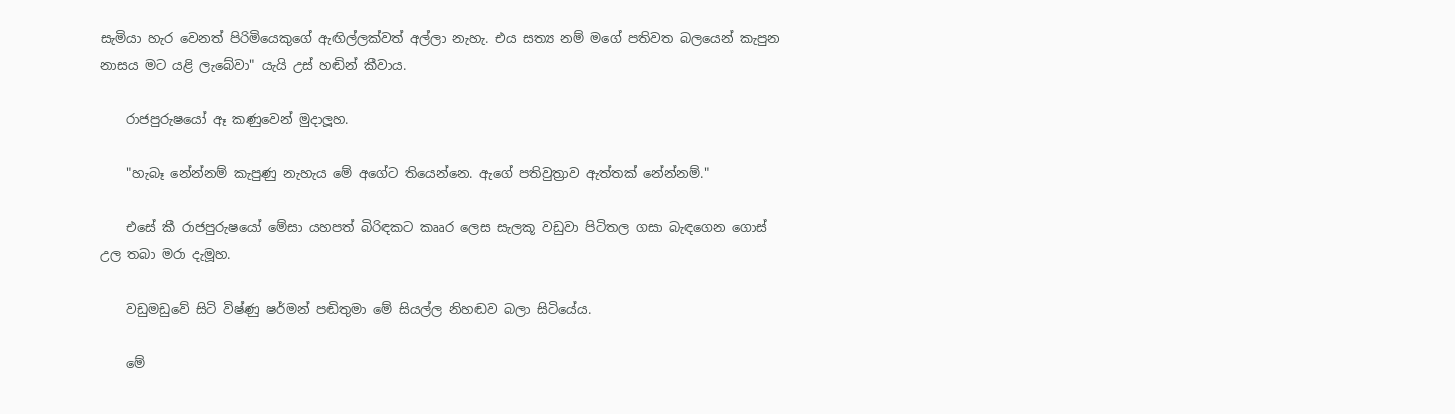සැමියා හැර වෙනත් පිරිමියෙකුගේ ඇඟිල්ලක්‌වත් අල්ලා නැහැ. එය සත්‍ය නම් මගේ පතිවත බලයෙන් කැපුන නාසය මට යළි ලැබේවා" යැයි උස්‌ හඬින් කීවාය.

    රාජපුරුෂයෝ ඈ කණුවෙන් මුදාලූහ.

    "හැබෑ නේන්නම් කැපුණු නැහැය මේ අගේට තියෙන්නෙ. ඇගේ පතිවුත්‍රාව ඇත්තක්‌ නේන්නම්."

    එසේ කී රාජපුරුෂයෝ මේසා යහපත් බිරිඳකට කෲර ලෙස සැලකූ වඩුවා පිටිතල ගසා බැඳගෙන ගොස්‌ උල තබා මරා දැමූහ.

    වඩුමඩුවේ සිටි විෂ්ණු ෂර්මන් පඬිතුමා මේ සියල්ල නිහඬව බලා සිටියේය.

    මේ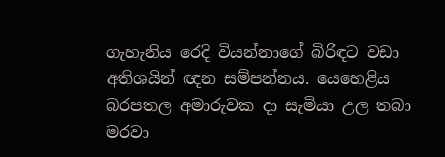ගැහැනිය රෙදි වියන්නාගේ බිරිඳට වඩා අතිශයින් ඥන සම්පන්නය. යෙහෙළිය බරපතල අමාරුවක දා සැමියා උල තබා මරවා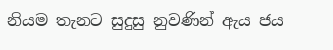නියම තැනට සුදුසු නුවණින් ඇය ජය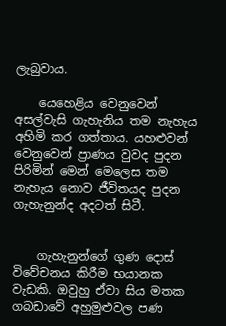ලැබුවාය.

    යෙහෙළිය වෙනුවෙන් අසල්වැසි ගැහැනිය තම නැහැය අහිමි කර ගත්තාය. යහළුවන් වෙනුවෙන් ප්‍රාණය වුවද පුදන පිරිමින් මෙන් මෙලෙස තම නැහැය නොව ජීවිතයද පුදන ගැහැනුන්ද අදටත් සිටී.


    ගැහැනුන්ගේ ගුණ දොස්‌ විවේචනය කිරීම භයානක වැඩකි. ඔවුහු ඒවා සිය මතක ගබඩාවේ අහුමුළුවල පණ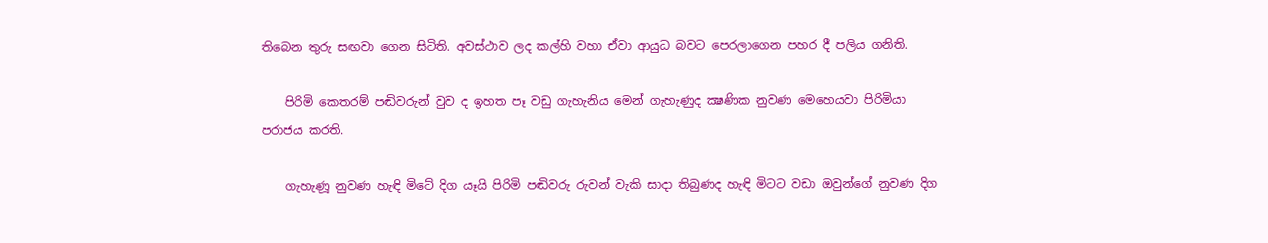තිබෙන තුරු සඟවා ගෙන සිටිති. අවස්‌ථාව ලද කල්හි වහා ඒවා ආයුධ බවට පෙරලාගෙන පහර දී පලිය ගනිති.

    පිරිමි කෙතරම් පඬිවරුන් වුව ද ඉහත පෑ වඩු ගැහැනිය මෙන් ගැහැණුද ක්‍ෂණික නුවණ මෙහෙයවා පිරිමියා පරාජය කරති.

    ගැහැණූ නුවණ හැඳි මිටේ දිග යෑයි පිරිමි පඬිවරු රුවන් වැකි සාදා තිබුණද හැඳි මිටට වඩා ඔවුන්ගේ නුවණ දිග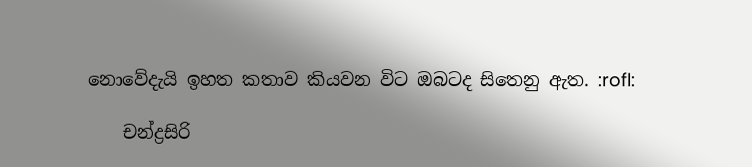නොවේදැයි ඉහත කතාව කියවන විට ඔබටද සිතෙනු ඇත. :rofl:

    චන්ද්‍රසිරි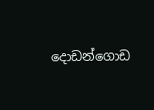දොඩන්ගොඩ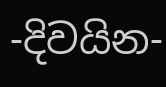-දිවයින-